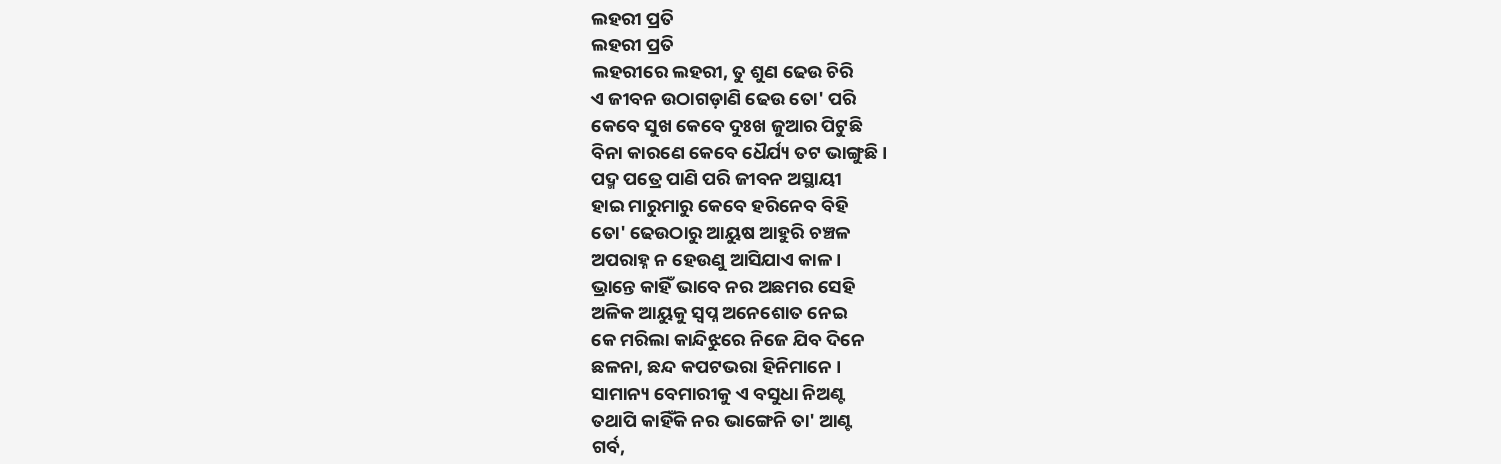ଲହରୀ ପ୍ରତି
ଲହରୀ ପ୍ରତି
ଲହରୀରେ ଲହରୀ, ତୁ ଶୁଣ ଢେଉ ଚିରି
ଏ ଜୀବନ ଉଠାଗଡ଼ାଣି ଢେଉ ତୋ' ପରି
କେବେ ସୁଖ କେବେ ଦୁଃଖ ଜୁଆର ପିଟୁଛି
ବିନା କାରଣେ କେବେ ଧୈର୍ଯ୍ୟ ତଟ ଭାଙ୍ଗୁଛି ।
ପଦ୍ମ ପତ୍ରେ ପାଣି ପରି ଜୀବନ ଅସ୍ଥାୟୀ
ହାଇ ମାରୁମାରୁ କେବେ ହରିନେବ ବିହି
ତୋ' ଢେଉଠାରୁ ଆୟୁଷ ଆହୁରି ଚଞ୍ଚଳ
ଅପରାହ୍ନ ନ ହେଉଣୁ ଆସିଯାଏ କାଳ ।
ଭ୍ରାନ୍ତେ କାହିଁ ଭାବେ ନର ଅଛମର ସେହି
ଅଳିକ ଆୟୁକୁ ସ୍ବପ୍ନ ଅନେଶୋତ ନେଇ
କେ ମରିଲା କାନ୍ଦିଝୁରେ ନିଜେ ଯିବ ଦିନେ
ଛଳନା, ଛନ୍ଦ କପଟଭରା ହିନିମାନେ ।
ସାମାନ୍ୟ ବେମାରୀକୁ ଏ ବସୁଧା ନିଅଣ୍ଟ
ତଥାପି କାହିଁକି ନର ଭାଙ୍ଗେନି ତା' ଆଣ୍ଟ
ଗର୍ବ,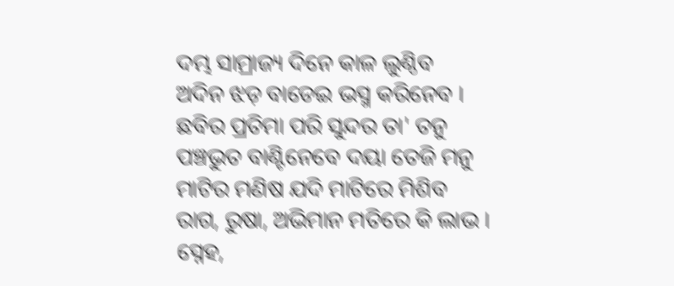ଦମ୍ଭ ସାମ୍ରାଜ୍ୟ ଦିନେ କାଳ ଲୁଣ୍ଠିବ
ଅଦିନ ଝଡ଼ ବାଡେଇ ଭସ୍ମ କରିନେବ ।
ଛବିର ପ୍ରତିମା ପରି ସୁନ୍ଦର ତା' ତନୁ
ପଞ୍ଚଭୁତ ବାଣ୍ଟିନେବେ ଦୟା ତେଜି ମନୁ
ମାଟିର ମଣିଷ ଯଦି ମାଟିରେ ମିଶିବ
ରାଗ, ରୁଷା, ଅଭିମାନ ମତିରେ କି ଲାଭ ।
ସ୍ନେହ,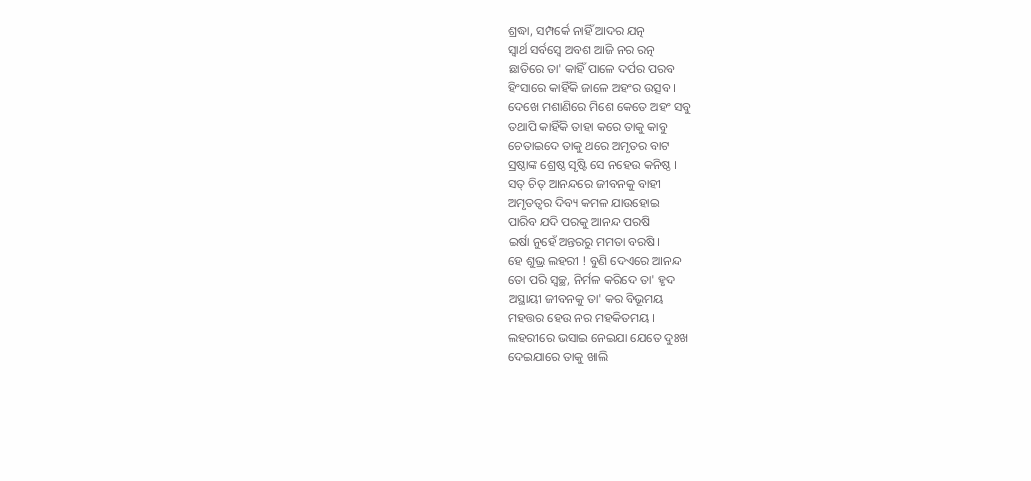ଶ୍ରଦ୍ଧା, ସମ୍ପର୍କେ ନାହିଁ ଆଦର ଯତ୍ନ
ସ୍ୱାର୍ଥ ସର୍ବସ୍ବେ ଅବଶ ଆଜି ନର ରତ୍ନ
ଛାତିରେ ତା' କାହିଁ ପାଳେ ଦର୍ପର ପରବ
ହିଂସାରେ କାହିଁକି ଜାଳେ ଅହଂର ଉତ୍ସବ ।
ଦେଖେ ମଶାଣିରେ ମିଶେ କେତେ ଅହଂ ସବୁ
ତଥାପି କାହିଁକି ତାହା କରେ ତାକୁ କାବୁ
ଚେତାଇଦେ ତାକୁ ଥରେ ଅମୃତର ବାଟ
ସ୍ରଷ୍ଠାଙ୍କ ଶ୍ରେଷ୍ଠ ସୃଷ୍ଟି ସେ ନହେଉ କନିଷ୍ଠ ।
ସତ୍ ଚିତ୍ ଆନନ୍ଦରେ ଜୀବନକୁ ବାହୀ
ଅମୃତତ୍ବର ଦିବ୍ୟ କମଳ ଯାଉହୋଇ
ପାରିବ ଯଦି ପରକୁ ଆନନ୍ଦ ପରଷି
ଇର୍ଷା ନୁହେଁ ଅନ୍ତରରୁ ମମତା ବରଷି।
ହେ ଶୁଭ୍ର ଲହରୀ ! ବୁଣି ଦେଏରେ ଆନନ୍ଦ
ତୋ ପରି ସ୍ୱଚ୍ଛ, ନିର୍ମଳ କରିଦେ ତା' ହୃଦ
ଅସ୍ଥାୟୀ ଜୀବନକୁ ତା' କର ବିଭୂମୟ
ମହତ୍ତର ହେଉ ନର ମହକିତମୟ ।
ଲହରୀରେ ଭସାଇ ନେଇଯା ଯେତେ ଦୁଃଖ
ଦେଇଯାରେ ତାକୁ ଖାଲି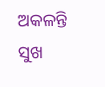ଅକଳନ୍ତି ସୁଖ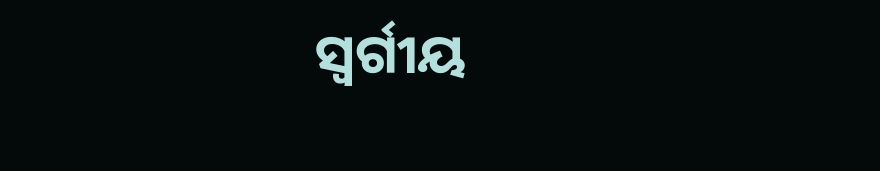ସ୍ବର୍ଗୀୟ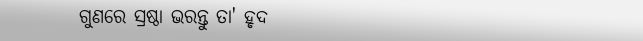ଗୁଣରେ ସ୍ରଷ୍ଠା ଭରନ୍ତୁ ତା' ହୃଦ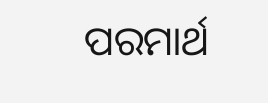ପରମାର୍ଥ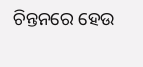ଚିନ୍ତନରେ ହେଉ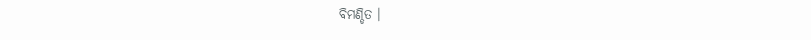ବିମଣ୍ଡିତ ।